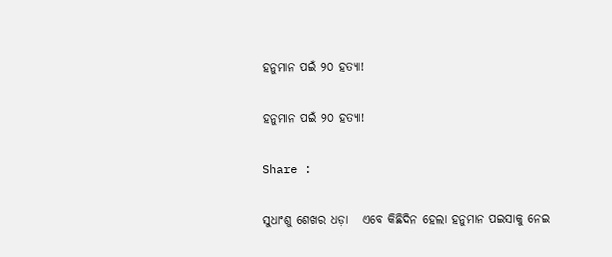ହନୁମାନ ପଇଁ ୨୦ ହତ୍ୟା!

ହନୁମାନ ପଇଁ ୨୦ ହତ୍ୟା!

Share :

ସୁଧାଂଶୁ ଶେଖର ଧଡ଼ା   ଏବେ କିଛିଦିନ ହେଲା ହନୁମାନ ପଇସାକୁ ନେଇ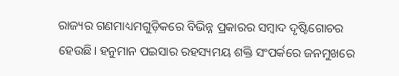ରାଜ୍ୟର ଗଣମାଧ୍ୟମଗୁଡ଼ିକରେ ବିଭିନ୍ନ ପ୍ରକାରର ସମ୍ୱାଦ ଦୃଷ୍ଟିଗୋଚର ହେଉଛି। ହନୁମାନ ପଇସାର ରହସ୍ୟମୟ ଶକ୍ତି ସଂପର୍କରେ ଜନମୁଖରେ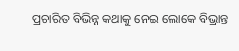ପ୍ରଚାରିତ ବିଭିନ୍ନ କଥାକୁ ନେଇ ଲୋକେ ବିଭ୍ରାନ୍ତ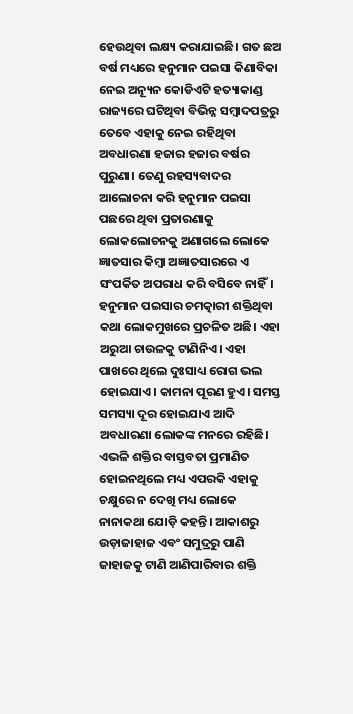ହେଉଥିବା ଲକ୍ଷ୍ୟ କରାଯାଇଛି। ଗତ ଛଅ ବର୍ଷ ମଧ୍ୟରେ ହନୁମାନ ପଇସା କିଣାବିକା ନେଇ ଅନ୍ୟୂନ କୋଡିଏଟି ହତ୍ୟାକାଣ୍ଡ ରାଜ୍ୟରେ ଘଟିଥିବା ବିଭିନ୍ନ ସମ୍ୱାଦପତ୍ରରୁ ତେବେ ଏହାକୁ ନେଇ ରହିଥିବା ଅବଧାରଣା ହଜାର ହଜାର ବର୍ଷର ପୁରୁଣା। ତେଣୁ ରହସ୍ୟବାଦର ଆଲୋଚନା କରି ହନୁମାନ ପଇସା ପଛରେ ଥିବା ପ୍ରତାରଣାକୁ ଲୋକଲୋଚନକୁ ଅଣାଗଲେ ଲୋକେ ଜ୍ଞାତସାର କିମ୍ୱା ଅଜ୍ଞାତସାରରେ ଏ ସଂପର୍କିତ ଅପରାଧ କରି ବସିବେ ନାହିଁ।   ହନୁମାନ ପଇସାର ଚମତ୍କାରୀ ଶକ୍ତିଥିବା କଥା ଲୋକମୁଖରେ ପ୍ରଚଳିତ ଅଛି। ଏହା ଅରୁଆ ଚାଉଳକୁ ଟାଣିନିଏ। ଏହା ପାଖରେ ଥିଲେ ଦୁଃସାଧ୍ୟ ରୋଗ ଭଲ ହୋଇଯାଏ। କାମନା ପୂରଣ ହୁଏ। ସମସ୍ତ ସମସ୍ୟା ଦୂର ହୋଇଯାଏ ଆଦି ଅବଧାରଣା ଲୋକଙ୍କ ମନରେ ରହିଛି। ଏଭଳି ଶକ୍ତିର ବାସ୍ତବତା ପ୍ରମାଣିତ ହୋଇନଥିଲେ ମଧ୍ୟ ଏପରକି ଏହାକୁ ଚକ୍ଷୁରେ ନ ଦେଖି ମଧ୍ୟ ଲୋକେ ନାନାକଥା ଯୋଡ଼ି କହନ୍ତି। ଆକାଶରୁ ଉଡ଼ାଜାହାଜ ଏବଂ ସମୁଦ୍ରରୁ ପାଣି ଜାହାଜକୁ ଟାଣି ଆଣିପାରିବାର ଶକ୍ତି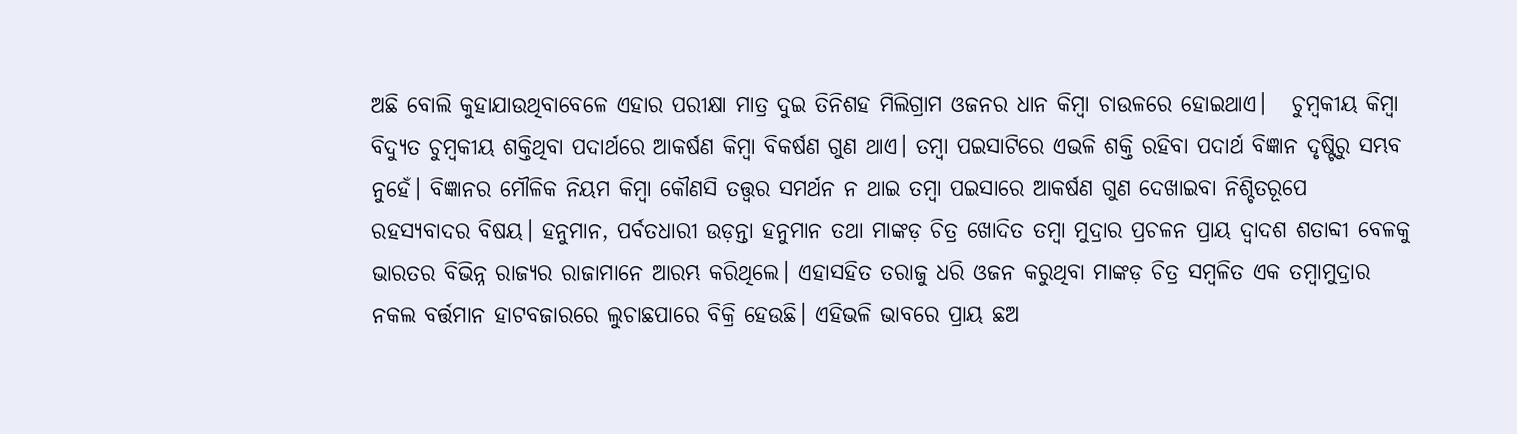ଅଛି ବୋଲି କୁହାଯାଉଥିବାବେଳେ ଏହାର ପରୀକ୍ଷା ମାତ୍ର ଦୁଇ ତିନିଶହ ମିଲିଗ୍ରାମ ଓଜନର ଧାନ କିମ୍ୱା ଚାଉଳରେ ହୋଇଥାଏ।   ଚୁମ୍ୱକୀୟ କିମ୍ୱା ବିଦ୍ୟୁତ ଚୁମ୍ୱକୀୟ ଶକ୍ତିଥିବା ପଦାର୍ଥରେ ଆକର୍ଷଣ କିମ୍ୱା ବିକର୍ଷଣ ଗୁଣ ଥାଏ। ତମ୍ୱା ପଇସାଟିରେ ଏଭଳି ଶକ୍ତି ରହିବା ପଦାର୍ଥ ବିଜ୍ଞାନ ଦୃଷ୍ଟିରୁ ସମ୍ଭବ ନୁହେଁ। ବିଜ୍ଞାନର ମୌଳିକ ନିୟମ କିମ୍ୱା କୌଣସି ତତ୍ତ୍ୱର ସମର୍ଥନ ନ ଥାଇ ତମ୍ୱା ପଇସାରେ ଆକର୍ଷଣ ଗୁଣ ଦେଖାଇବା ନିଶ୍ଚିତରୂପେ ରହସ୍ୟବାଦର ବିଷୟ। ହନୁମାନ, ପର୍ବତଧାରୀ ଉଡ଼ନ୍ତା ହନୁମାନ ତଥା ମାଙ୍କଡ଼ ଚିତ୍ର ଖୋଦିତ ତମ୍ୱା ମୁଦ୍ରାର ପ୍ରଚଳନ ପ୍ରାୟ ଦ୍ୱାଦଶ ଶତାବ୍ଦୀ ବେଳକୁ ଭାରତର ବିଭିନ୍ନ ରାଜ୍ୟର ରାଜାମାନେ ଆରମ୍ଭ କରିଥିଲେ। ଏହାସହିତ ତରାଜୁ ଧରି ଓଜନ କରୁଥିବା ମାଙ୍କଡ଼ ଚିତ୍ର ସମ୍ୱଳିତ ଏକ ତମ୍ୱାମୁଦ୍ରାର ନକଲ ବର୍ତ୍ତମାନ ହାଟବଜାରରେ ଲୁଚାଛପାରେ ବିକ୍ରି ହେଉଛି। ଏହିଭଳି ଭାବରେ ପ୍ରାୟ ଛଅ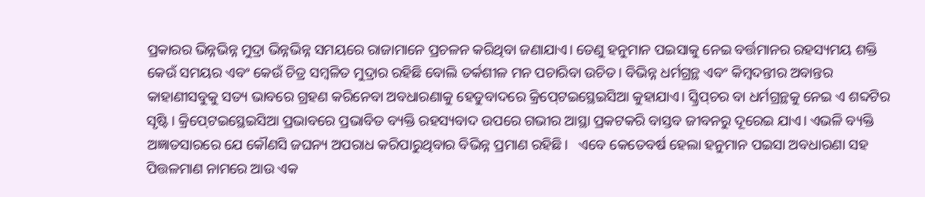ପ୍ରକାରର ଭିନ୍ନଭିନ୍ନ ମୁଦ୍ରା ଭିନ୍ନଭିନ୍ନ ସମୟରେ ରାଜାମାନେ ପ୍ରଚଳନ କରିଥିବା ଜଣାଯାଏ। ତେଣୁ ହନୁମାନ ପଇସାକୁ ନେଇ ବର୍ତ୍ତମାନର ରହସ୍ୟମୟ ଶକ୍ତି କେଉଁ ସମୟର ଏବଂ କେଉଁ ଚିତ୍ର ସମ୍ୱଳିତ ମୁଦ୍ରାର ରହିଛି ବୋଲି ତର୍କଶୀଳ ମନ ପଚାରିବା ଉଚିତ। ବିଭିନ୍ନ ଧର୍ମଗ୍ରନ୍ଥ ଏବଂ କିମ୍ୱଦନ୍ତୀର ଅବାନ୍ତର କାହାଣୀସବୁକୁ ସତ୍ୟ ଭାବରେ ଗ୍ରହଣ କରିନେବା ଅବଧାରଣାକୁ ହେତୁବାଦରେ କ୍ରିପ‌୍‍ଟେଇସ୍ଥେଇସିଆ କୁହାଯାଏ। ସ୍କ୍ରିପ‌୍‍ଚର ବା ଧର୍ମଗ୍ରନ୍ଥକୁ ନେଇ ଏ ଶବ୍ଦଟିର ସୃଷ୍ଟି। କ୍ରିପ‌୍‍ଟେଇସ୍ଥେଇସିଆ ପ୍ରଭାବରେ ପ୍ରଭାବିତ ବ୍ୟକ୍ତି ରହସ୍ୟବାଦ ଉପରେ ଗଭୀର ଆସ୍ଥା ପ୍ରକଟକରି ବାସ୍ତବ ଜୀବନରୁ ଦୂରେଇ ଯାଏ। ଏଭଳି ବ୍ୟକ୍ତି ଅଜ୍ଞାତସାରରେ ଯେ କୌଣସି ଜଘନ୍ୟ ଅପରାଧ କରିପାରୁଥିବାର ବିଭିନ୍ନ ପ୍ରମାଣ ରହିଛି।   ଏବେ କେତେବର୍ଷ ହେଲା ହନୁମାନ ପଇସା ଅବଧାରଣା ସହ ପିତ୍ତଳମାଣ ନାମରେ ଆଉ ଏକ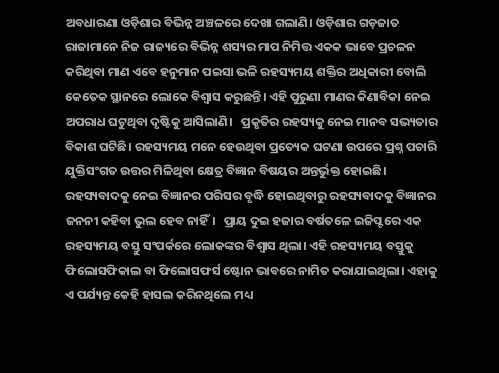ଅବଧାରଣା ଓଡ଼ିଶାର ବିଭିନ୍ନ ଅଞ୍ଚଳରେ ଦେଖା ଗଲାଣି। ଓଡ଼ିଶାର ଗଡ଼ଜାତ ରାଜାମାନେ ନିଜ ରାଜ୍ୟରେ ବିଭିନ୍ନ ଶସ୍ୟର ମାପ ନିମିତ୍ତ ଏକକ ଭାବେ ପ୍ରଚଳନ କରିଥିବା ମାଣ ଏବେ ହନୁମାନ ପଇସା ଭଳି ରହସ୍ୟମୟ ଶକ୍ତିର ଅଧିକାରୀ ବୋଲି କେତେକ ସ୍ଥାନରେ ଲୋକେ ବିଶ୍ୱାସ କରୁଛନ୍ତି। ଏହି ପୁରୁଣା ମାଣର କିଣାବିକା ନେଇ ଅପରାଧ ଘଟୁଥିବା ଦୃଷ୍ଟିକୁ ଆସିଲାଣି।   ପ୍ରକୃତିର ରହସ୍ୟକୁ ନେଇ ମାନବ ସଭ୍ୟତାର ବିକାଶ ଘଟିଛି। ରହସ୍ୟମୟ ମନେ ହେଉଥିବା ପ୍ରତ୍ୟେକ ଘଟଣା ଉପରେ ପ୍ରଶ୍ନ ପଚାରି ଯୁକ୍ତିସଂଗତ ଉତ୍ତର ମିଳିଥିବା କ୍ଷେତ୍ର ବିଜ୍ଞାନ ବିଷୟର ଅନ୍ତର୍ଭୁକ୍ତ ହୋଇଛି। ରହସ୍ୟବାଦକୁ ନେଇ ବିଜ୍ଞାନର ପରିସର ବୃଦ୍ଧି ହୋଇଥିବାରୁ ରହସ୍ୟବାଦକୁ ବିଜ୍ଞାନର ଜନନୀ କହିବା ଭୁଲ ହେବ ନାହିଁ।   ପ୍ରାୟ ଦୁଇ ହଜାର ବର୍ଷତଳେ ଇଜିପ୍ଟରେ ଏକ ରହସ୍ୟମୟ ବସ୍ତୁ ସଂପର୍କରେ ଲୋକଙ୍କର ବିଶ୍ୱାସ ଥିଲା। ଏହି ରହସ୍ୟମୟ ବସ୍ତୁକୁ ଫିଲୋସଫିକାଲ ବା ଫିଲୋସଫର୍ସ ଷ୍ଟୋନ ଭାବରେ ନାମିତ କରାଯାଇଥିଲା। ଏହାକୁ ଏ ପର୍ଯ୍ୟନ୍ତ କେହି ହାସଲ କରିନଥିଲେ ମଧ୍ୟ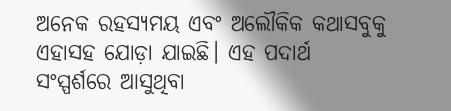ଅନେକ ରହସ୍ୟମୟ ଏବଂ ଅଲୌକିକ କଥାସବୁକୁ ଏହାସହ ଯୋଡ଼ା ଯାଇଛି। ଏହ ପଦାର୍ଥ ସଂସ୍ପର୍ଶରେ ଆସୁଥିବା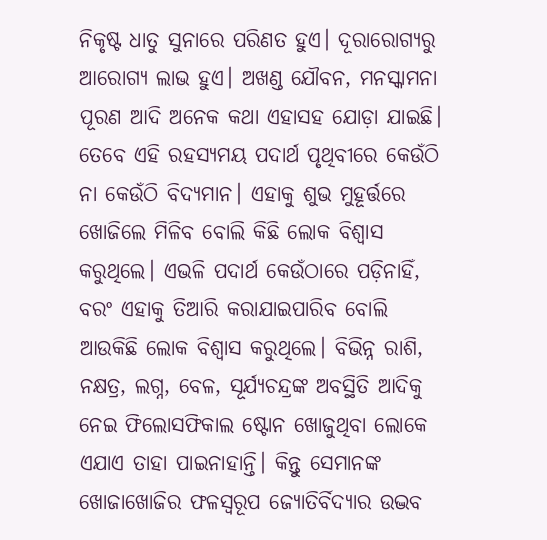ନିକୃଷ୍ଟ ଧାତୁ ସୁନାରେ ପରିଣତ ହୁଏ। ଦୂରାରୋଗ୍ୟରୁ ଆରୋଗ୍ୟ ଲାଭ ହୁଏ। ଅଖଣ୍ଡ ଯୌବନ, ମନସ୍କାମନା ପୂରଣ ଆଦି ଅନେକ କଥା ଏହାସହ ଯୋଡ଼ା ଯାଇଛି। ତେବେ ଏହି ରହସ୍ୟମୟ ପଦାର୍ଥ ପୃଥିବୀରେ କେଉଁଠି ନା କେଉଁଠି ବିଦ୍ୟମାନ। ଏହାକୁ ଶୁଭ ମୁହୂର୍ତ୍ତରେ ଖୋଜିଲେ ମିଳିବ ବୋଲି କିଛି ଲୋକ ବିଶ୍ୱାସ କରୁଥିଲେ। ଏଭଳି ପଦାର୍ଥ କେଉଁଠାରେ ପଡ଼ିନାହିଁ, ବରଂ ଏହାକୁ ତିଆରି କରାଯାଇପାରିବ ବୋଲି ଆଉକିଛି ଲୋକ ବିଶ୍ୱାସ କରୁଥିଲେ। ବିଭିନ୍ନ ରାଶି, ନକ୍ଷତ୍ର, ଲଗ୍ନ, ବେଳ, ସୂର୍ଯ୍ୟଚନ୍ଦ୍ରଙ୍କ ଅବସ୍ଥିତି ଆଦିକୁ ନେଇ ଫିଲୋସଫିକାଲ ଷ୍ଟୋନ ଖୋଜୁଥିବା ଲୋକେ ଏଯାଏ ତାହା ପାଇନାହାନ୍ତି। କିନ୍ତୁ ସେମାନଙ୍କ ଖୋଜାଖୋଜିର ଫଳସ୍ୱରୂପ ଜ୍ୟୋତିର୍ବିଦ୍ୟାର ଉଦ୍ଭବ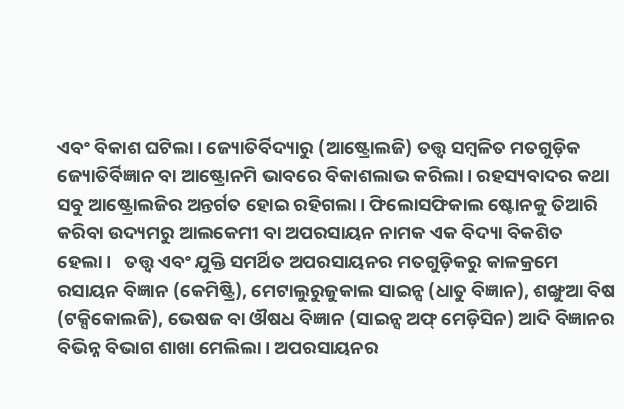ଏବଂ ବିକାଶ ଘଟିଲା। ଜ୍ୟୋତିର୍ବିଦ୍ୟାରୁ (ଆଷ୍ଟ୍ରୋଲଜି) ତତ୍ତ୍ୱ ସମ୍ୱଳିତ ମତଗୁଡ଼ିକ ଜ୍ୟୋତିର୍ବିଜ୍ଞାନ ବା ଆଷ୍ଟ୍ରୋନମି ଭାବରେ ବିକାଶଲାଭ କରିଲା। ରହସ୍ୟବାଦର କଥା ସବୁ ଆଷ୍ଟ୍ରୋଲଜିର ଅନ୍ତର୍ଗତ ହୋଇ ରହିଗଲା। ଫିଲୋସଫିକାଲ ଷ୍ଟୋନକୁ ତିଆରି କରିବା ଉଦ୍ୟମରୁ ଆଲକେମୀ ବା ଅପରସାୟନ ନାମକ ଏକ ବିଦ୍ୟା ବିକଶିତ ହେଲା।   ତତ୍ତ୍ୱ ଏବଂ ଯୁକ୍ତି ସମର୍ଥିତ ଅପରସାୟନର ମତଗୁଡ଼ିକରୁ କାଳକ୍ରମେ ରସାୟନ ବିଜ୍ଞାନ (କେମିଷ୍ଟ୍ରି), ମେଟାଲୁରୁଜୁକାଲ ସାଇନ୍ସ (ଧାତୁ ବିଜ୍ଞାନ), ଶଙ୍ଖୁଆ ବିଷ (ଟକ୍ସିକୋଲଜି), ଭେଷଜ ବା ଔଷଧ ବିଜ୍ଞାନ (ସାଇନ୍ସ ଅଫ‌୍‍ ମେଡ଼ିସିନ) ଆଦି ବିଜ୍ଞାନର ବିଭିନ୍ନ ବିଭାଗ ଶାଖା ମେଲିଲା। ଅପରସାୟନର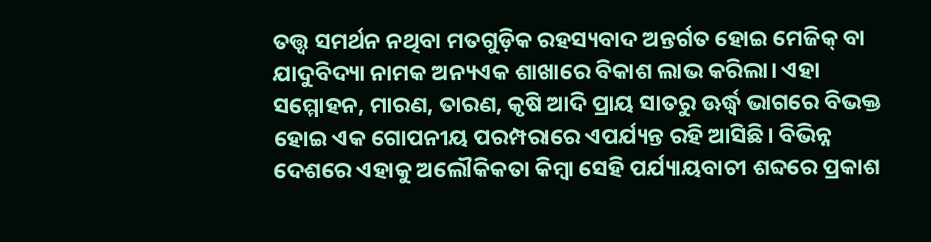ତତ୍ତ୍ୱ ସମର୍ଥନ ନଥିବା ମତଗୁଡ଼ିକ ରହସ୍ୟବାଦ ଅନ୍ତର୍ଗତ ହୋଇ ମେଜିକ‌୍‍ ବା ଯାଦୁବିଦ୍ୟା ନାମକ ଅନ୍ୟଏକ ଶାଖାରେ ବିକାଶ ଲାଭ କରିଲା। ଏହା ସମ୍ମୋହନ, ମାରଣ, ତାରଣ, କୃଷି ଆଦି ପ୍ରାୟ ସାତରୁ ଊର୍ଦ୍ଧ୍ୱ ଭାଗରେ ବିଭକ୍ତ ହୋଇ ଏକ ଗୋପନୀୟ ପରମ୍ପରାରେ ଏପର୍ଯ୍ୟନ୍ତ ରହି ଆସିଛି। ବିଭିନ୍ନ ଦେଶରେ ଏହାକୁ ଅଲୌକିକତା କିମ୍ୱା ସେହି ପର୍ଯ୍ୟାୟବାଚୀ ଶବ୍ଦରେ ପ୍ରକାଶ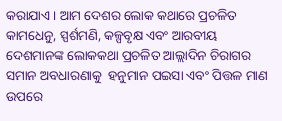କରାଯାଏ। ଆମ ଦେଶର ଲୋକ କଥାରେ ପ୍ରଚଳିତ କାମଧେନୁ, ସ୍ପର୍ଶମଣି, କଳ୍ପବୃକ୍ଷ ଏବଂ ଆରବୀୟ ଦେଶମାନଙ୍କ ଲୋକକଥା ପ୍ରଚଳିତ ଆଲ୍ଲାଦିନ ଚିରାଗର ସମାନ ଅବଧାରଣାକୁ  ହନୁମାନ ପଇସା ଏବଂ ପିତ୍ତଳ ମାଣ ଉପରେ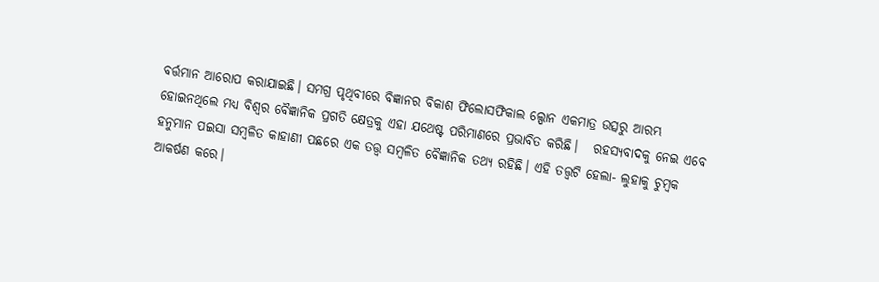ବର୍ତ୍ତମାନ ଆରୋପ କରାଯାଇଛି। ସମଗ୍ର ପୃଥିବୀରେ ବିଜ୍ଞାନର ବିକାଶ ଫିଲୋସଫିକାଲ ଲ୍ପୋନ ଏକମାତ୍ର ଉତ୍ସରୁ ଆରମ୍ଭ ହୋଇନଥିଲେ ମଧ୍ୟ ବିଶ୍ୱର ବୈଜ୍ଞାନିକ ପ୍ରଗତି କ୍ଷେତ୍ରକୁ ଏହା ଯଥେଷ୍ଟ ପରିମାଣରେ ପ୍ରଭାବିତ କରିଛି।   ରହସ୍ୟବାଦକୁ ନେଇ ଏବେ ହନୁମାନ ପଇସା ସମ୍ୱଳିତ କାହାଣୀ ପଛରେ ଏକ ତତ୍ତ୍ୱ ସମ୍ୱଳିତ ବୈଜ୍ଞାନିକ ତଥ୍ୟ ରହିଛି। ଏହି ତତ୍ତ୍ୱଟି ହେଲା- ଲୁହାକୁ ଚୁମ୍ୱକ ଆକର୍ଷଣ କରେ।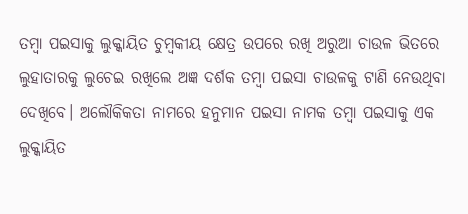ତମ୍ୱା ପଇସାକୁ ଲୁକ୍କାୟିତ ଚୁମ୍ୱକୀୟ କ୍ଷେତ୍ର ଉପରେ ରଖି ଅରୁଆ ଚାଉଳ ଭିତରେ ଲୁହାତାରକୁ ଲୁଚେଇ ରଖିଲେ ଅଜ୍ଞ ଦର୍ଶକ ତମ୍ୱା ପଇସା ଚାଉଳକୁ ଟାଣି ନେଉଥିବା ଦେଖିବେ। ଅଲୌକିକତା ନାମରେ ହନୁମାନ ପଇସା ନାମକ ତମ୍ୱା ପଇସାକୁ ଏକ ଲୁକ୍କାୟିତ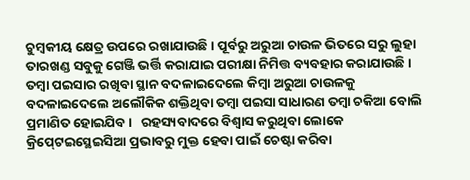ଚୁମ୍ୱକୀୟ କ୍ଷେତ୍ର ଉପରେ ରଖାଯାଉଛି। ପୂର୍ବରୁ ଅରୁଆ ଚାଉଳ ଭିତରେ ସରୁ ଲୁହା ତାରଖଣ୍ଡ ସବୁକୁ ଗେଞ୍ଜି ଭର୍ତ୍ତି କରାଯାଇ ପରୀକ୍ଷା ନିମିତ୍ତ ବ୍ୟବହାର କରାଯାଉଛି। ତମ୍ୱା ପଇସାର ରଖିବା ସ୍ଥାନ ବଦଳାଇଦେଲେ କିମ୍ୱା ଅରୁଆ ଚାଉଳକୁ ବଦଳାଇଦେଲେ ଅଲୌକିକ ଶକ୍ତିଥିବା ତମ୍ୱା ପଇସା ସାଧାରଣ ତମ୍ୱା ଚକିଆ ବୋଲି ପ୍ରମାଣିତ ହୋଇଯିବ।   ରହସ୍ୟବାଦରେ ବିଶ୍ୱାସ କରୁଥିବା ଲୋକେ କ୍ରିପ‌୍‍ଟେଇସ୍ଥେଇସିଆ ପ୍ରଭାବରୁ ମୁକ୍ତ ହେବା ପାଇଁ ଚେଷ୍ଟା କରିବା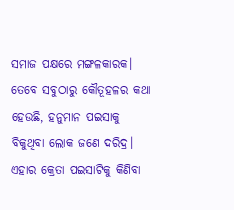ସମାଜ ପକ୍ଷରେ ମଙ୍ଗଳକାରକ। ତେବେ ସବୁଠାରୁ କୌତୂହଳର କଥା ହେଉଛି, ହନୁମାନ ପଇସାକୁ ବିକୁଥିବା ଲୋକ ଜଣେ ଦରିଦ୍ର। ଏହାର କ୍ରେତା ପଇସାଟିକୁ କିଣିବା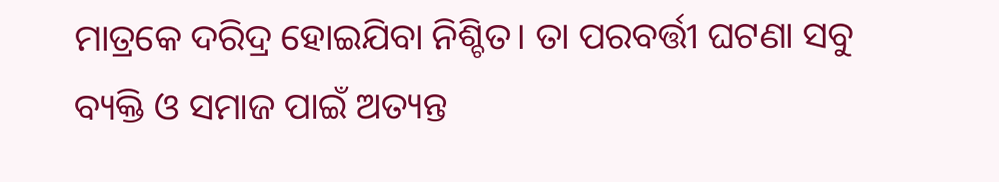ମାତ୍ରକେ ଦରିଦ୍ର ହୋଇଯିବା ନିଶ୍ଚିତ। ତା ପରବର୍ତ୍ତୀ ଘଟଣା ସବୁ ବ୍ୟକ୍ତି ଓ ସମାଜ ପାଇଁ ଅତ୍ୟନ୍ତ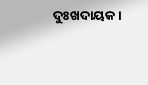ଦୁଃଖଦାୟକ।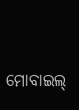ମୋବାଇଲ‌୍‍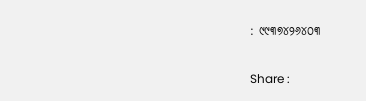: ୯୯୩୭୪୨୬୪୦୩

Share :